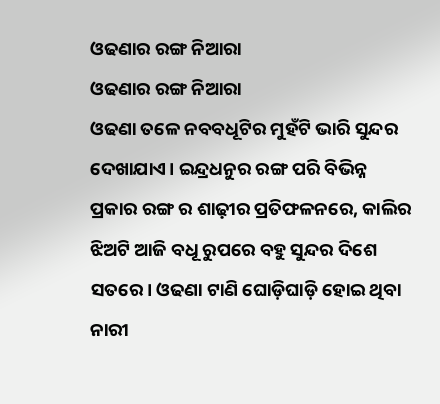ଓଢଣାର ରଙ୍ଗ ନିଆରା
ଓଢଣାର ରଙ୍ଗ ନିଆରା
ଓଢଣା ତଳେ ନବବଧୂଟିର ମୁହଁଟି ଭାରି ସୁନ୍ଦର ଦେଖାଯାଏ। ଇନ୍ଦ୍ରଧନୁର ରଙ୍ଗ ପରି ବିଭିନ୍ନ ପ୍ରକାର ରଙ୍ଗ ର ଶାଢ଼ୀର ପ୍ରତିଫଳନରେ, କାଲିର ଝିଅଟି ଆଜି ବଧୂ ରୁପରେ ବହୁ ସୁନ୍ଦର ଦିଶେ ସତରେ। ଓଢଣା ଟାଣି ଘୋଡ଼ିଘାଡ଼ି ହୋଇ ଥିବା ନାରୀ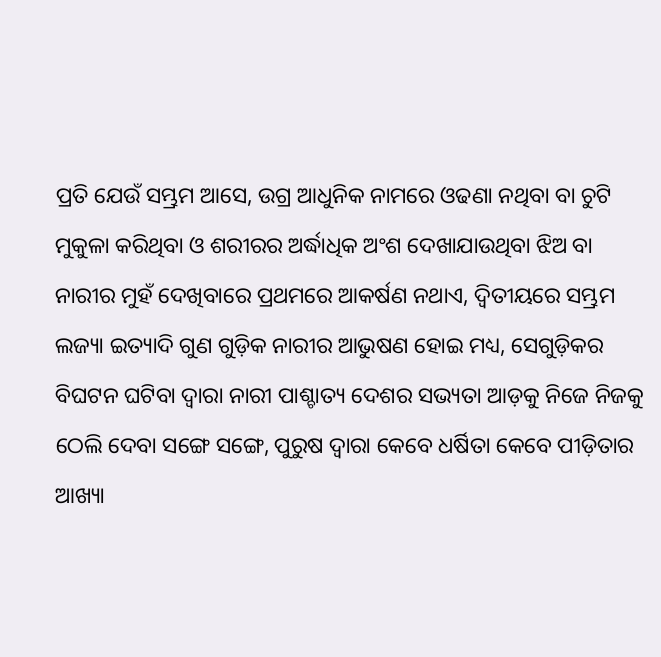ପ୍ରତି ଯେଉଁ ସମ୍ଭ୍ରମ ଆସେ, ଉଗ୍ର ଆଧୁନିକ ନାମରେ ଓଢଣା ନଥିବା ବା ଚୁଟି ମୁକୁଳା କରିଥିବା ଓ ଶରୀରର ଅର୍ଦ୍ଧାଧିକ ଅଂଶ ଦେଖାଯାଉଥିବା ଝିଅ ବା ନାରୀର ମୁହଁ ଦେଖିବାରେ ପ୍ରଥମରେ ଆକର୍ଷଣ ନଥାଏ, ଦ୍ଵିତୀୟରେ ସମ୍ଭ୍ରମ ଲଜ୍ୟା ଇତ୍ୟାଦି ଗୁଣ ଗୁଡ଼ିକ ନାରୀର ଆଭୁଷଣ ହୋଇ ମଧ୍ୟ, ସେଗୁଡ଼ିକର ବିଘଟନ ଘଟିବା ଦ୍ଵାରା ନାରୀ ପାଶ୍ଚାତ୍ୟ ଦେଶର ସଭ୍ୟତା ଆଡ଼କୁ ନିଜେ ନିଜକୁ ଠେଲି ଦେବା ସଙ୍ଗେ ସଙ୍ଗେ, ପୁରୁଷ ଦ୍ଵାରା କେବେ ଧର୍ଷିତା କେବେ ପୀଡ଼ିତାର ଆଖ୍ୟା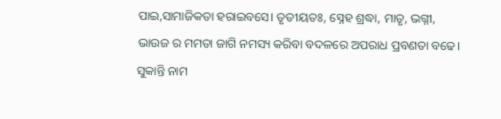ପାଇ,ସାମାଜିକତା ହରାଇବସେ। ତୃତୀୟତଃ, ସ୍ନେହ ଶ୍ରଦ୍ଧା, ମାତୃ, ଭଗ୍ନୀ, ଭାଉଜ ର ମମତା ଜାଗି ନମସ୍ୟ କରିବା ବଦଳରେ ଅପରାଧ ପ୍ରବଣତା ବଢେ।
ସୁକାନ୍ତି ନାମ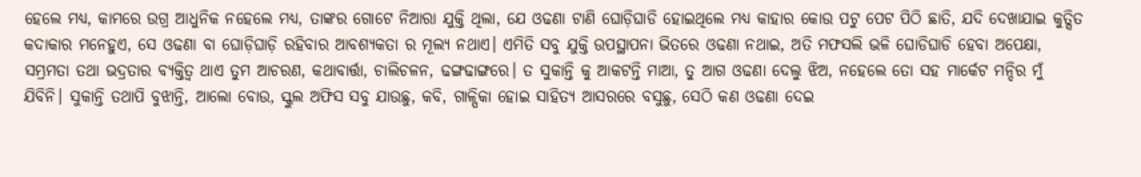ହେଲେ ମଧ୍ୟ, କାମରେ ଉଗ୍ର ଆଧୁନିକ ନହେଲେ ମଧ୍ୟ, ତାଙ୍କର ଗୋଟେ ନିଆରା ଯୁକ୍ତି ଥିଲା, ଯେ ଓଢଣା ଟାଣି ଘୋଡ଼ିଘାଡି ହୋଇଥିଲେ ମଧ୍ୟ କାହାର କୋଉ ପଟୁ ପେଟ ପିଠି ଛାତି, ଯଦି ଦେଖାଯାଇ କୁତ୍ସିତ କଦାକାର ମନେହୁଏ, ସେ ଓଢଣା ବା ଘୋଡ଼ିଘାଡ଼ି ରହିବାର ଆବଶ୍ୟକତା ର ମୂଲ୍ୟ ନଥାଏ। ଏମିତି ସବୁ ଯୁକ୍ତି ଉପସ୍ଥାପନା ଭିତରେ ଓଢଣା ନଥାଇ, ଅତି ମଫସଲି ଭଳି ଘୋଡିଘାଡି ହେବା ଅପେକ୍ଷା, ସମ୍ଭ୍ରମତା ତଥା ଭଦ୍ରତାର ବ୍ୟକ୍ତିତ୍ଵ ଥାଏ ତୁମ ଆଚରଣ, କଥାବାର୍ତ୍ତା, ଚାଲିଚଳନ, ଢଙ୍ଗଢାଙ୍ଗରେ। ତ ସୁକାନ୍ତି କୁ ଆକଟନ୍ତି ମାଆ, ତୁ ଆଗ ଓଢଣା ଦେଲୁ ଝିଅ, ନହେଲେ ତୋ ସହ ମାର୍କେଟ ମନ୍ଦିର ମୁଁ ଯିବିନି। ସୁକାନ୍ତି ତଥାପି ବୁଝାନ୍ତି, ଆଲୋ ବୋଉ, ସ୍କୁଲ ଅଫିସ ସବୁ ଯାଉଛୁ, କବି, ଗାଳ୍ପିକା ହୋଇ ସାହିତ୍ୟ ଆସରରେ ବସୁଛୁ, ସେଠି କଣ ଓଢଣା ଦେଇ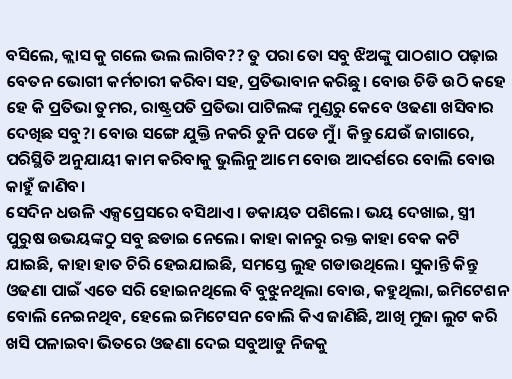ବସିଲେ, କ୍ଲାସ କୁ ଗଲେ ଭଲ ଲାଗିବ?? ତୁ ପରା ତୋ ସବୁ ଝିଅଙ୍କୁ ପାଠଶାଠ ପଢ଼ାଇ ବେତନ ଭୋଗୀ କର୍ମଚାରୀ କରିବା ସହ, ପ୍ରତିଭାବାନ କରିଛୁ। ବୋଉ ଚିଡି ଉଠି କହେ ହେ କି ପ୍ରତିଭା ତୁମର, ରାଷ୍ଟ୍ରପତି ପ୍ରତିଭା ପାଟିଲଙ୍କ ମୁଣ୍ଡରୁ କେବେ ଓଢଣା ଖସିବାର ଦେଖିଛ ସବୁ?। ବୋଉ ସଙ୍ଗେ ଯୁକ୍ତି ନକରି ତୁନି ପଡେ ମୁଁ। କିନ୍ତୁ ଯେଉଁ ଜାଗାରେ, ପରିସ୍ଥିତି ଅନୁଯାୟୀ କାମ କରିବାକୁ ଭୁଲିନୁ ଆମେ ବୋଉ ଆଦର୍ଶରେ ବୋଲି ବୋଉ କାହୁଁ ଜାଣିବ।
ସେଦିନ ଧଉଳି ଏକ୍ସପ୍ରେସରେ ବସିଥାଏ। ଡକାୟତ ପଶିଲେ। ଭୟ ଦେଖାଇ, ସ୍ତ୍ରୀ ପୁରୁଷ ଉଭୟଙ୍କଠୁ ସବୁ ଛଡାଇ ନେଲେ। କାହା କାନରୁ ରକ୍ତ କାହା ବେକ କଟି ଯାଇଛି, କାହା ହାତ ଚିରି ହେଇଯାଇଛି, ସମସ୍ତେ ଲୁହ ଗଡାଉଥିଲେ। ସୁକାନ୍ତି କିନ୍ତୁ ଓଢଣା ପାଇଁ ଏତେ ସରି ହୋଇନଥିଲେ ବି ବୁଝୁନଥିଲା ବୋଉ, କହୁଥିଲା, ଇମିଟେଶନ ବୋଲି ନେଇନଥିବ, ହେଲେ ଇମିଟେସନ ବୋଲି କିଏ ଜାଣିଛି, ଆଖି ମୁଜା ଲୁଟ କରି ଖସି ପଳାଇବା ଭିତରେ ଓଢଣା ଦେଇ ସବୁଆଡୁ ନିଜକୁ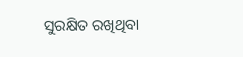ସୁରକ୍ଷିତ ରଖିଥିବା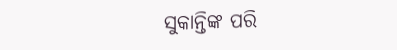ସୁକାନ୍ତିଙ୍କ ପରି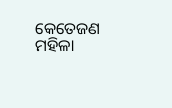କେତେଜଣ ମହିଳା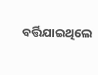ବର୍ତ୍ତିଯାଇଥିଲେ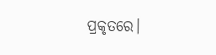ପ୍ରକୃତରେ।